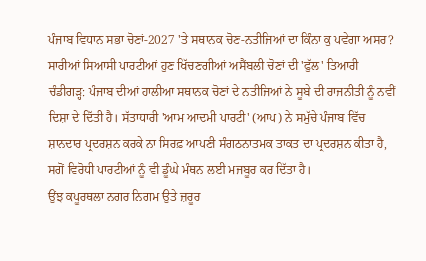ਪੰਜਾਬ ਵਿਧਾਨ ਸਭਾ ਚੋਣਾਂ-2027 'ਤੇ ਸਥਾਨਕ ਚੋਣ-ਨਤੀਜਿਆਂ ਦਾ ਕਿੰਨਾ ਕੁ ਪਵੇਗਾ ਅਸਰ?
ਸਾਰੀਆਂ ਸਿਆਸੀ ਪਾਰਟੀਆਂ ਹੁਣ ਖਿੱਚਣਗੀਆਂ ਅਸੈਂਬਲੀ ਚੋਣਾਂ ਦੀ 'ਫੁੱਲ' ਤਿਆਰੀ
ਚੰਡੀਗੜ੍ਹ: ਪੰਜਾਬ ਦੀਆਂ ਹਾਲੀਆ ਸਥਾਨਕ ਚੋਣਾਂ ਦੇ ਨਤੀਜਿਆਂ ਨੇ ਸੂਬੇ ਦੀ ਰਾਜਨੀਤੀ ਨੂੰ ਨਵੀਂ ਦਿਸ਼ਾ ਦੇ ਦਿੱਤੀ ਹੈ। ਸੱਤਾਧਾਰੀ 'ਆਮ ਆਦਮੀ ਪਾਰਟੀ' (ਆਪ) ਨੇ ਸਮੁੱਚੇ ਪੰਜਾਬ ਵਿੱਚ ਸ਼ਾਨਦਾਰ ਪ੍ਰਦਰਸ਼ਨ ਕਰਕੇ ਨਾ ਸਿਰਫ਼ ਆਪਣੀ ਸੰਗਠਨਾਤਮਕ ਤਾਕਤ ਦਾ ਪ੍ਰਦਰਸ਼ਨ ਕੀਤਾ ਹੈ, ਸਗੋਂ ਵਿਰੋਧੀ ਪਾਰਟੀਆਂ ਨੂੰ ਵੀ ਡੂੰਘੇ ਮੰਥਨ ਲਈ ਮਜਬੂਰ ਕਰ ਦਿੱਤਾ ਹੈ।
ਉਂਝ ਕਪੂਰਥਲਾ ਨਗਰ ਨਿਗਮ ਉਤੇ ਜ਼ਰੂਰ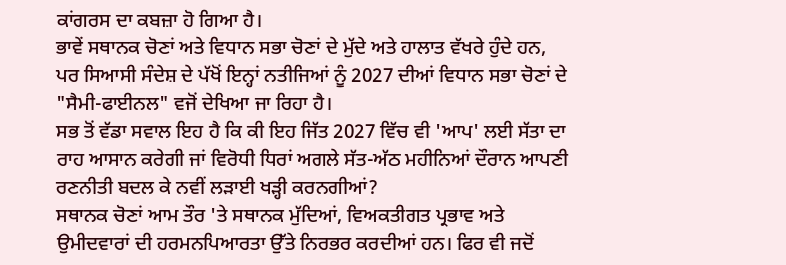ਕਾਂਗਰਸ ਦਾ ਕਬਜ਼ਾ ਹੋ ਗਿਆ ਹੈ।
ਭਾਵੇਂ ਸਥਾਨਕ ਚੋਣਾਂ ਅਤੇ ਵਿਧਾਨ ਸਭਾ ਚੋਣਾਂ ਦੇ ਮੁੱਦੇ ਅਤੇ ਹਾਲਾਤ ਵੱਖਰੇ ਹੁੰਦੇ ਹਨ, ਪਰ ਸਿਆਸੀ ਸੰਦੇਸ਼ ਦੇ ਪੱਖੋਂ ਇਨ੍ਹਾਂ ਨਤੀਜਿਆਂ ਨੂੰ 2027 ਦੀਆਂ ਵਿਧਾਨ ਸਭਾ ਚੋਣਾਂ ਦੇ "ਸੈਮੀ-ਫਾਈਨਲ" ਵਜੋਂ ਦੇਖਿਆ ਜਾ ਰਿਹਾ ਹੈ।
ਸਭ ਤੋਂ ਵੱਡਾ ਸਵਾਲ ਇਹ ਹੈ ਕਿ ਕੀ ਇਹ ਜਿੱਤ 2027 ਵਿੱਚ ਵੀ 'ਆਪ' ਲਈ ਸੱਤਾ ਦਾ ਰਾਹ ਆਸਾਨ ਕਰੇਗੀ ਜਾਂ ਵਿਰੋਧੀ ਧਿਰਾਂ ਅਗਲੇ ਸੱਤ-ਅੱਠ ਮਹੀਨਿਆਂ ਦੌਰਾਨ ਆਪਣੀ ਰਣਨੀਤੀ ਬਦਲ ਕੇ ਨਵੀਂ ਲੜਾਈ ਖੜ੍ਹੀ ਕਰਨਗੀਆਂ?
ਸਥਾਨਕ ਚੋਣਾਂ ਆਮ ਤੌਰ 'ਤੇ ਸਥਾਨਕ ਮੁੱਦਿਆਂ, ਵਿਅਕਤੀਗਤ ਪ੍ਰਭਾਵ ਅਤੇ ਉਮੀਦਵਾਰਾਂ ਦੀ ਹਰਮਨਪਿਆਰਤਾ ਉੱਤੇ ਨਿਰਭਰ ਕਰਦੀਆਂ ਹਨ। ਫਿਰ ਵੀ ਜਦੋਂ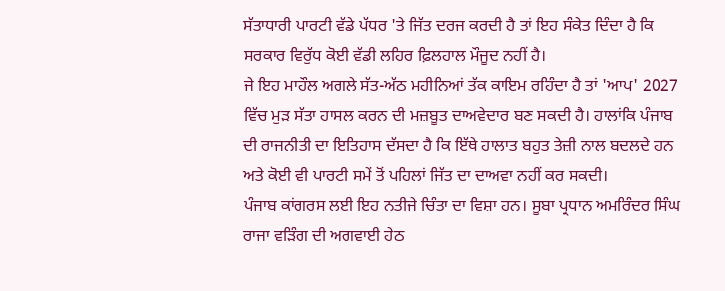ਸੱਤਾਧਾਰੀ ਪਾਰਟੀ ਵੱਡੇ ਪੱਧਰ 'ਤੇ ਜਿੱਤ ਦਰਜ ਕਰਦੀ ਹੈ ਤਾਂ ਇਹ ਸੰਕੇਤ ਦਿੰਦਾ ਹੈ ਕਿ ਸਰਕਾਰ ਵਿਰੁੱਧ ਕੋਈ ਵੱਡੀ ਲਹਿਰ ਫ਼ਿਲਹਾਲ ਮੌਜੂਦ ਨਹੀਂ ਹੈ।
ਜੇ ਇਹ ਮਾਹੌਲ ਅਗਲੇ ਸੱਤ-ਅੱਠ ਮਹੀਨਿਆਂ ਤੱਕ ਕਾਇਮ ਰਹਿੰਦਾ ਹੈ ਤਾਂ 'ਆਪ' 2027 ਵਿੱਚ ਮੁੜ ਸੱਤਾ ਹਾਸਲ ਕਰਨ ਦੀ ਮਜ਼ਬੂਤ ਦਾਅਵੇਦਾਰ ਬਣ ਸਕਦੀ ਹੈ। ਹਾਲਾਂਕਿ ਪੰਜਾਬ ਦੀ ਰਾਜਨੀਤੀ ਦਾ ਇਤਿਹਾਸ ਦੱਸਦਾ ਹੈ ਕਿ ਇੱਥੇ ਹਾਲਾਤ ਬਹੁਤ ਤੇਜ਼ੀ ਨਾਲ ਬਦਲਦੇ ਹਨ ਅਤੇ ਕੋਈ ਵੀ ਪਾਰਟੀ ਸਮੇਂ ਤੋਂ ਪਹਿਲਾਂ ਜਿੱਤ ਦਾ ਦਾਅਵਾ ਨਹੀਂ ਕਰ ਸਕਦੀ।
ਪੰਜਾਬ ਕਾਂਗਰਸ ਲਈ ਇਹ ਨਤੀਜੇ ਚਿੰਤਾ ਦਾ ਵਿਸ਼ਾ ਹਨ। ਸੂਬਾ ਪ੍ਰਧਾਨ ਅਮਰਿੰਦਰ ਸਿੰਘ ਰਾਜਾ ਵੜਿੰਗ ਦੀ ਅਗਵਾਈ ਹੇਠ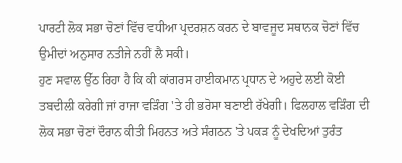ਪਾਰਟੀ ਲੋਕ ਸਭਾ ਚੋਣਾਂ ਵਿੱਚ ਵਧੀਆ ਪ੍ਰਦਰਸ਼ਨ ਕਰਨ ਦੇ ਬਾਵਜੂਦ ਸਥਾਨਕ ਚੋਣਾਂ ਵਿੱਚ ਉਮੀਦਾਂ ਅਨੁਸਾਰ ਨਤੀਜੇ ਨਹੀਂ ਲੈ ਸਕੀ।
ਹੁਣ ਸਵਾਲ ਉੱਠ ਰਿਹਾ ਹੈ ਕਿ ਕੀ ਕਾਂਗਰਸ ਹਾਈਕਮਾਨ ਪ੍ਰਧਾਨ ਦੇ ਅਹੁਦੇ ਲਈ ਕੋਈ ਤਬਦੀਲੀ ਕਰੇਗੀ ਜਾਂ ਰਾਜਾ ਵੜਿੰਗ 'ਤੇ ਹੀ ਭਰੋਸਾ ਬਣਾਈ ਰੱਖੇਗੀ। ਫਿਲਹਾਲ ਵੜਿੰਗ ਦੀ ਲੋਕ ਸਭਾ ਚੋਣਾਂ ਦੌਰਾਨ ਕੀਤੀ ਮਿਹਨਤ ਅਤੇ ਸੰਗਠਨ 'ਤੇ ਪਕੜ ਨੂੰ ਦੇਖਦਿਆਂ ਤੁਰੰਤ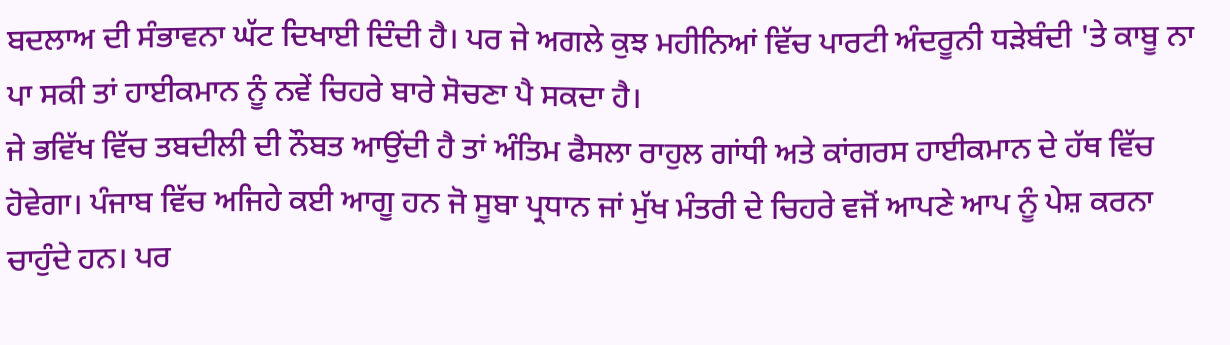ਬਦਲਾਅ ਦੀ ਸੰਭਾਵਨਾ ਘੱਟ ਦਿਖਾਈ ਦਿੰਦੀ ਹੈ। ਪਰ ਜੇ ਅਗਲੇ ਕੁਝ ਮਹੀਨਿਆਂ ਵਿੱਚ ਪਾਰਟੀ ਅੰਦਰੂਨੀ ਧੜੇਬੰਦੀ 'ਤੇ ਕਾਬੂ ਨਾ ਪਾ ਸਕੀ ਤਾਂ ਹਾਈਕਮਾਨ ਨੂੰ ਨਵੇਂ ਚਿਹਰੇ ਬਾਰੇ ਸੋਚਣਾ ਪੈ ਸਕਦਾ ਹੈ।
ਜੇ ਭਵਿੱਖ ਵਿੱਚ ਤਬਦੀਲੀ ਦੀ ਨੌਬਤ ਆਉਂਦੀ ਹੈ ਤਾਂ ਅੰਤਿਮ ਫੈਸਲਾ ਰਾਹੁਲ ਗਾਂਧੀ ਅਤੇ ਕਾਂਗਰਸ ਹਾਈਕਮਾਨ ਦੇ ਹੱਥ ਵਿੱਚ ਹੋਵੇਗਾ। ਪੰਜਾਬ ਵਿੱਚ ਅਜਿਹੇ ਕਈ ਆਗੂ ਹਨ ਜੋ ਸੂਬਾ ਪ੍ਰਧਾਨ ਜਾਂ ਮੁੱਖ ਮੰਤਰੀ ਦੇ ਚਿਹਰੇ ਵਜੋਂ ਆਪਣੇ ਆਪ ਨੂੰ ਪੇਸ਼ ਕਰਨਾ ਚਾਹੁੰਦੇ ਹਨ। ਪਰ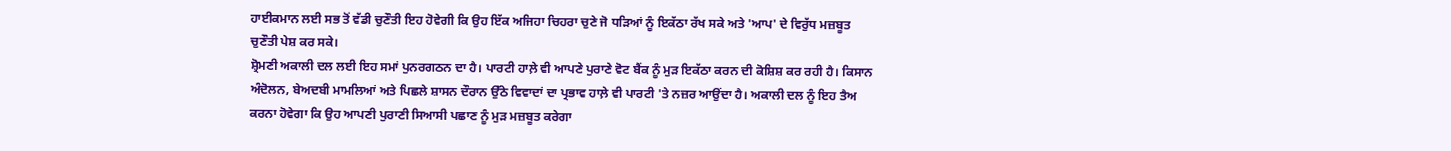ਹਾਈਕਮਾਨ ਲਈ ਸਭ ਤੋਂ ਵੱਡੀ ਚੁਣੌਤੀ ਇਹ ਹੋਵੇਗੀ ਕਿ ਉਹ ਇੱਕ ਅਜਿਹਾ ਚਿਹਰਾ ਚੁਣੇ ਜੋ ਧੜਿਆਂ ਨੂੰ ਇਕੱਠਾ ਰੱਖ ਸਕੇ ਅਤੇ 'ਆਪ' ਦੇ ਵਿਰੁੱਧ ਮਜ਼ਬੂਤ ਚੁਣੌਤੀ ਪੇਸ਼ ਕਰ ਸਕੇ।
ਸ਼੍ਰੋਮਣੀ ਅਕਾਲੀ ਦਲ ਲਈ ਇਹ ਸਮਾਂ ਪੁਨਰਗਠਨ ਦਾ ਹੈ। ਪਾਰਟੀ ਹਾਲ਼ੇ ਵੀ ਆਪਣੇ ਪੁਰਾਣੇ ਵੋਟ ਬੈਂਕ ਨੂੰ ਮੁੜ ਇਕੱਠਾ ਕਰਨ ਦੀ ਕੋਸ਼ਿਸ਼ ਕਰ ਰਹੀ ਹੈ। ਕਿਸਾਨ ਅੰਦੋਲਨ, ਬੇਅਦਬੀ ਮਾਮਲਿਆਂ ਅਤੇ ਪਿਛਲੇ ਸ਼ਾਸਨ ਦੌਰਾਨ ਉੱਠੇ ਵਿਵਾਦਾਂ ਦਾ ਪ੍ਰਭਾਵ ਹਾਲ਼ੇ ਵੀ ਪਾਰਟੀ 'ਤੇ ਨਜ਼ਰ ਆਉਂਦਾ ਹੈ। ਅਕਾਲੀ ਦਲ ਨੂੰ ਇਹ ਤੈਅ ਕਰਨਾ ਹੋਵੇਗਾ ਕਿ ਉਹ ਆਪਣੀ ਪੁਰਾਣੀ ਸਿਆਸੀ ਪਛਾਣ ਨੂੰ ਮੁੜ ਮਜ਼ਬੂਤ ਕਰੇਗਾ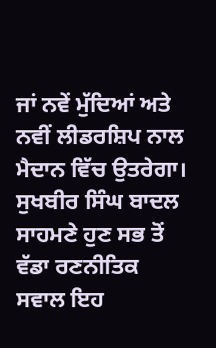ਜਾਂ ਨਵੇਂ ਮੁੱਦਿਆਂ ਅਤੇ ਨਵੀਂ ਲੀਡਰਸ਼ਿਪ ਨਾਲ ਮੈਦਾਨ ਵਿੱਚ ਉਤਰੇਗਾ।
ਸੁਖਬੀਰ ਸਿੰਘ ਬਾਦਲ ਸਾਹਮਣੇ ਹੁਣ ਸਭ ਤੋਂ ਵੱਡਾ ਰਣਨੀਤਿਕ ਸਵਾਲ ਇਹ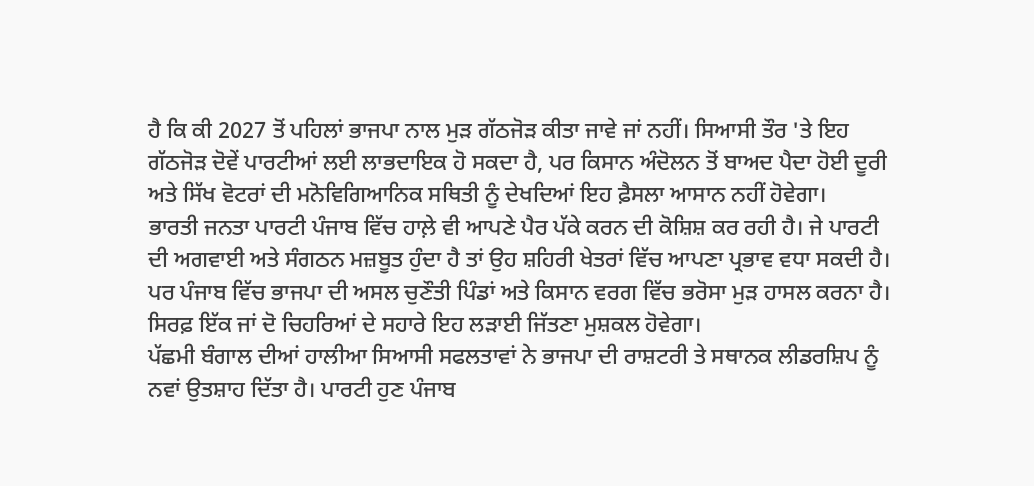ਹੈ ਕਿ ਕੀ 2027 ਤੋਂ ਪਹਿਲਾਂ ਭਾਜਪਾ ਨਾਲ ਮੁੜ ਗੱਠਜੋੜ ਕੀਤਾ ਜਾਵੇ ਜਾਂ ਨਹੀਂ। ਸਿਆਸੀ ਤੌਰ 'ਤੇ ਇਹ ਗੱਠਜੋੜ ਦੋਵੇਂ ਪਾਰਟੀਆਂ ਲਈ ਲਾਭਦਾਇਕ ਹੋ ਸਕਦਾ ਹੈ, ਪਰ ਕਿਸਾਨ ਅੰਦੋਲਨ ਤੋਂ ਬਾਅਦ ਪੈਦਾ ਹੋਈ ਦੂਰੀ ਅਤੇ ਸਿੱਖ ਵੋਟਰਾਂ ਦੀ ਮਨੋਵਿਗਿਆਨਿਕ ਸਥਿਤੀ ਨੂੰ ਦੇਖਦਿਆਂ ਇਹ ਫ਼ੈਸਲਾ ਆਸਾਨ ਨਹੀਂ ਹੋਵੇਗਾ।
ਭਾਰਤੀ ਜਨਤਾ ਪਾਰਟੀ ਪੰਜਾਬ ਵਿੱਚ ਹਾਲ਼ੇ ਵੀ ਆਪਣੇ ਪੈਰ ਪੱਕੇ ਕਰਨ ਦੀ ਕੋਸ਼ਿਸ਼ ਕਰ ਰਹੀ ਹੈ। ਜੇ ਪਾਰਟੀ ਦੀ ਅਗਵਾਈ ਅਤੇ ਸੰਗਠਨ ਮਜ਼ਬੂਤ ਹੁੰਦਾ ਹੈ ਤਾਂ ਉਹ ਸ਼ਹਿਰੀ ਖੇਤਰਾਂ ਵਿੱਚ ਆਪਣਾ ਪ੍ਰਭਾਵ ਵਧਾ ਸਕਦੀ ਹੈ। ਪਰ ਪੰਜਾਬ ਵਿੱਚ ਭਾਜਪਾ ਦੀ ਅਸਲ ਚੁਣੌਤੀ ਪਿੰਡਾਂ ਅਤੇ ਕਿਸਾਨ ਵਰਗ ਵਿੱਚ ਭਰੋਸਾ ਮੁੜ ਹਾਸਲ ਕਰਨਾ ਹੈ। ਸਿਰਫ਼ ਇੱਕ ਜਾਂ ਦੋ ਚਿਹਰਿਆਂ ਦੇ ਸਹਾਰੇ ਇਹ ਲੜਾਈ ਜਿੱਤਣਾ ਮੁਸ਼ਕਲ ਹੋਵੇਗਾ।
ਪੱਛਮੀ ਬੰਗਾਲ ਦੀਆਂ ਹਾਲੀਆ ਸਿਆਸੀ ਸਫਲਤਾਵਾਂ ਨੇ ਭਾਜਪਾ ਦੀ ਰਾਸ਼ਟਰੀ ਤੇ ਸਥਾਨਕ ਲੀਡਰਸ਼ਿਪ ਨੂੰ ਨਵਾਂ ਉਤਸ਼ਾਹ ਦਿੱਤਾ ਹੈ। ਪਾਰਟੀ ਹੁਣ ਪੰਜਾਬ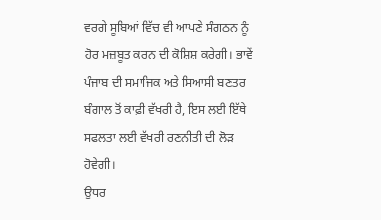ਵਰਗੇ ਸੂਬਿਆਂ ਵਿੱਚ ਵੀ ਆਪਣੇ ਸੰਗਠਨ ਨੂੰ ਹੋਰ ਮਜ਼ਬੂਤ ਕਰਨ ਦੀ ਕੋਸ਼ਿਸ਼ ਕਰੇਗੀ। ਭਾਵੇਂ ਪੰਜਾਬ ਦੀ ਸਮਾਜਿਕ ਅਤੇ ਸਿਆਸੀ ਬਣਤਰ ਬੰਗਾਲ ਤੋਂ ਕਾਫ਼ੀ ਵੱਖਰੀ ਹੈ, ਇਸ ਲਈ ਇੱਥੇ ਸਫਲਤਾ ਲਈ ਵੱਖਰੀ ਰਣਨੀਤੀ ਦੀ ਲੋੜ ਹੋਵੇਗੀ।
ਉਧਰ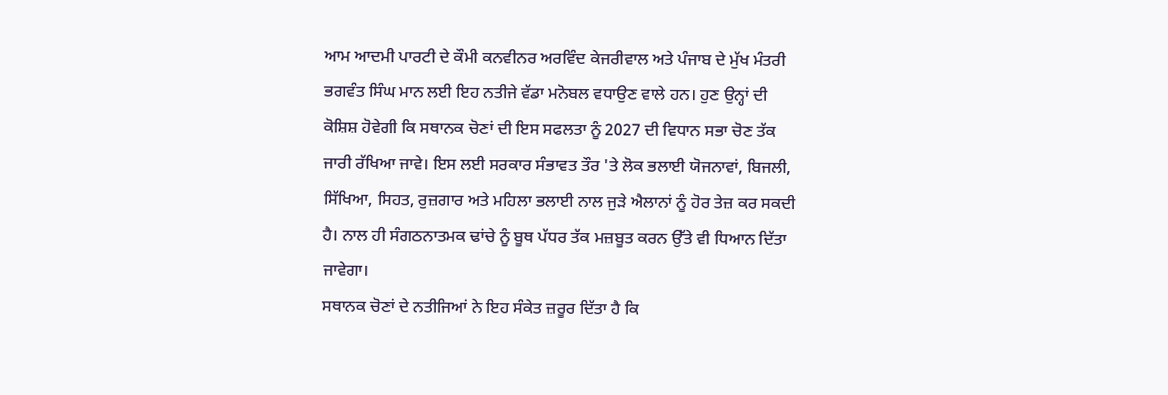ਆਮ ਆਦਮੀ ਪਾਰਟੀ ਦੇ ਕੌਮੀ ਕਨਵੀਨਰ ਅਰਵਿੰਦ ਕੇਜਰੀਵਾਲ ਅਤੇ ਪੰਜਾਬ ਦੇ ਮੁੱਖ ਮੰਤਰੀ ਭਗਵੰਤ ਸਿੰਘ ਮਾਨ ਲਈ ਇਹ ਨਤੀਜੇ ਵੱਡਾ ਮਨੋਬਲ ਵਧਾਉਣ ਵਾਲੇ ਹਨ। ਹੁਣ ਉਨ੍ਹਾਂ ਦੀ ਕੋਸ਼ਿਸ਼ ਹੋਵੇਗੀ ਕਿ ਸਥਾਨਕ ਚੋਣਾਂ ਦੀ ਇਸ ਸਫਲਤਾ ਨੂੰ 2027 ਦੀ ਵਿਧਾਨ ਸਭਾ ਚੋਣ ਤੱਕ ਜਾਰੀ ਰੱਖਿਆ ਜਾਵੇ। ਇਸ ਲਈ ਸਰਕਾਰ ਸੰਭਾਵਤ ਤੌਰ 'ਤੇ ਲੋਕ ਭਲਾਈ ਯੋਜਨਾਵਾਂ, ਬਿਜਲੀ, ਸਿੱਖਿਆ, ਸਿਹਤ, ਰੁਜ਼ਗਾਰ ਅਤੇ ਮਹਿਲਾ ਭਲਾਈ ਨਾਲ ਜੁੜੇ ਐਲਾਨਾਂ ਨੂੰ ਹੋਰ ਤੇਜ਼ ਕਰ ਸਕਦੀ ਹੈ। ਨਾਲ ਹੀ ਸੰਗਠਨਾਤਮਕ ਢਾਂਚੇ ਨੂੰ ਬੂਥ ਪੱਧਰ ਤੱਕ ਮਜ਼ਬੂਤ ਕਰਨ ਉੱਤੇ ਵੀ ਧਿਆਨ ਦਿੱਤਾ ਜਾਵੇਗਾ।
ਸਥਾਨਕ ਚੋਣਾਂ ਦੇ ਨਤੀਜਿਆਂ ਨੇ ਇਹ ਸੰਕੇਤ ਜ਼ਰੂਰ ਦਿੱਤਾ ਹੈ ਕਿ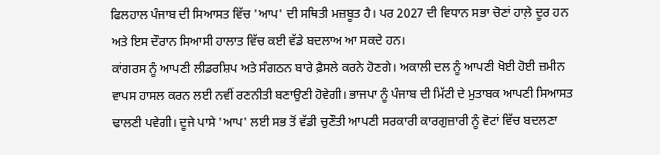ਫਿਲਹਾਲ ਪੰਜਾਬ ਦੀ ਸਿਆਸਤ ਵਿੱਚ 'ਆਪ' ਦੀ ਸਥਿਤੀ ਮਜ਼ਬੂਤ ਹੈ। ਪਰ 2027 ਦੀ ਵਿਧਾਨ ਸਭਾ ਚੋਣਾਂ ਹਾਲ਼ੇ ਦੂਰ ਹਨ ਅਤੇ ਇਸ ਦੌਰਾਨ ਸਿਆਸੀ ਹਾਲਾਤ ਵਿੱਚ ਕਈ ਵੱਡੇ ਬਦਲਾਅ ਆ ਸਕਦੇ ਹਨ।
ਕਾਂਗਰਸ ਨੂੰ ਆਪਣੀ ਲੀਡਰਸ਼ਿਪ ਅਤੇ ਸੰਗਠਨ ਬਾਰੇ ਫ਼ੈਸਲੇ ਕਰਨੇ ਹੋਣਗੇ। ਅਕਾਲੀ ਦਲ ਨੂੰ ਆਪਣੀ ਖੋਈ ਹੋਈ ਜ਼ਮੀਨ ਵਾਪਸ ਹਾਸਲ ਕਰਨ ਲਈ ਨਵੀਂ ਰਣਨੀਤੀ ਬਣਾਉਣੀ ਹੋਵੇਗੀ। ਭਾਜਪਾ ਨੂੰ ਪੰਜਾਬ ਦੀ ਮਿੱਟੀ ਦੇ ਮੁਤਾਬਕ ਆਪਣੀ ਸਿਆਸਤ ਢਾਲਣੀ ਪਵੇਗੀ। ਦੂਜੇ ਪਾਸੇ 'ਆਪ' ਲਈ ਸਭ ਤੋਂ ਵੱਡੀ ਚੁਣੌਤੀ ਆਪਣੀ ਸਰਕਾਰੀ ਕਾਰਗੁਜ਼ਾਰੀ ਨੂੰ ਵੋਟਾਂ ਵਿੱਚ ਬਦਲਣਾ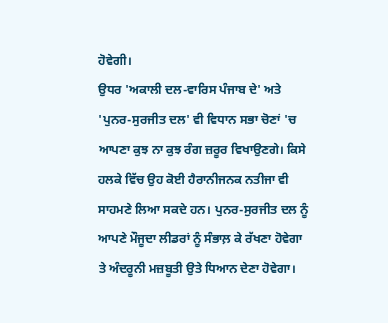ਹੋਵੇਗੀ।
ਉਧਰ 'ਅਕਾਲੀ ਦਲ-ਵਾਰਿਸ ਪੰਜਾਬ ਦੇ' ਅਤੇ 'ਪੁਨਰ-ਸੁਰਜੀਤ ਦਲ' ਵੀ ਵਿਧਾਨ ਸਭਾ ਚੋਣਾਂ 'ਚ ਆਪਣਾ ਕੁਝ ਨਾ ਕੁਝ ਰੰਗ ਜ਼ਰੂਰ ਵਿਖਾਉਣਗੇ। ਕਿਸੇ ਹਲਕੇ ਵਿੱਚ ਉਹ ਕੋਈ ਹੈਰਾਨੀਜਨਕ ਨਤੀਜਾ ਵੀ ਸਾਹਮਣੇ ਲਿਆ ਸਕਦੇ ਹਨ। ਪੁਨਰ-ਸੁਰਜੀਤ ਦਲ ਨੂੰ ਆਪਣੇ ਮੌਜੂਦਾ ਲੀਡਰਾਂ ਨੂੰ ਸੰਭਾਲ਼ ਕੇ ਰੱਖਣਾ ਹੋਵੇਗਾ ਤੇ ਅੰਦਰੂਨੀ ਮਜ਼ਬੂਤੀ ਉਤੇ ਧਿਆਨ ਦੇਣਾ ਹੋਵੇਗਾ।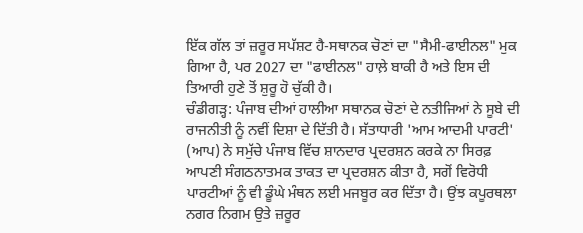ਇੱਕ ਗੱਲ ਤਾਂ ਜ਼ਰੂਰ ਸਪੱਸ਼ਟ ਹੈ-ਸਥਾਨਕ ਚੋਣਾਂ ਦਾ "ਸੈਮੀ-ਫਾਈਨਲ" ਮੁਕ ਗਿਆ ਹੈ, ਪਰ 2027 ਦਾ "ਫਾਈਨਲ" ਹਾਲ਼ੇ ਬਾਕੀ ਹੈ ਅਤੇ ਇਸ ਦੀ ਤਿਆਰੀ ਹੁਣੇ ਤੋਂ ਸ਼ੁਰੂ ਹੋ ਚੁੱਕੀ ਹੈ।
ਚੰਡੀਗੜ੍ਹ: ਪੰਜਾਬ ਦੀਆਂ ਹਾਲੀਆ ਸਥਾਨਕ ਚੋਣਾਂ ਦੇ ਨਤੀਜਿਆਂ ਨੇ ਸੂਬੇ ਦੀ ਰਾਜਨੀਤੀ ਨੂੰ ਨਵੀਂ ਦਿਸ਼ਾ ਦੇ ਦਿੱਤੀ ਹੈ। ਸੱਤਾਧਾਰੀ 'ਆਮ ਆਦਮੀ ਪਾਰਟੀ' (ਆਪ) ਨੇ ਸਮੁੱਚੇ ਪੰਜਾਬ ਵਿੱਚ ਸ਼ਾਨਦਾਰ ਪ੍ਰਦਰਸ਼ਨ ਕਰਕੇ ਨਾ ਸਿਰਫ਼ ਆਪਣੀ ਸੰਗਠਨਾਤਮਕ ਤਾਕਤ ਦਾ ਪ੍ਰਦਰਸ਼ਨ ਕੀਤਾ ਹੈ, ਸਗੋਂ ਵਿਰੋਧੀ ਪਾਰਟੀਆਂ ਨੂੰ ਵੀ ਡੂੰਘੇ ਮੰਥਨ ਲਈ ਮਜਬੂਰ ਕਰ ਦਿੱਤਾ ਹੈ। ਉਂਝ ਕਪੂਰਥਲਾ ਨਗਰ ਨਿਗਮ ਉਤੇ ਜ਼ਰੂਰ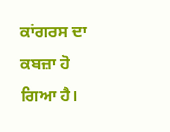ਕਾਂਗਰਸ ਦਾ ਕਬਜ਼ਾ ਹੋ ਗਿਆ ਹੈ।